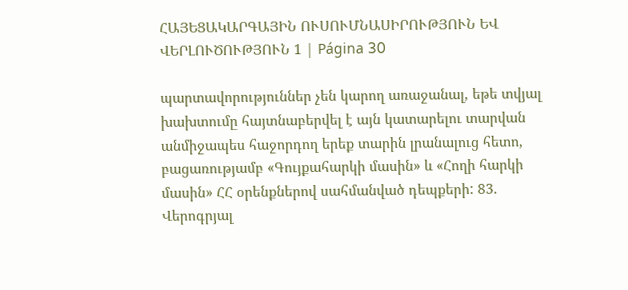ՀԱՅԵՑԱԿԱՐԳԱՅԻՆ ՈՒՍՈՒՄՆԱՍԻՐՈՒԹՅՈՒՆ ԵՎ ՎԵՐԼՈՒԾՈՒԹՅՈՒՆ 1 | Página 30

պարտավորություններ չեն կարող առաջանալ, եթե տվյալ խախտումը հայտնաբերվել է այն կատարելու տարվան անմիջապես հաջորդող երեք տարին լրանալուց հետո, բացառությամբ «Գույքահարկի մասին» և «Հողի հարկի մասին» ՀՀ օրենքներով սահմանված դեպքերի: 83. Վերոգրյալ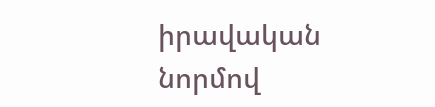իրավական նորմով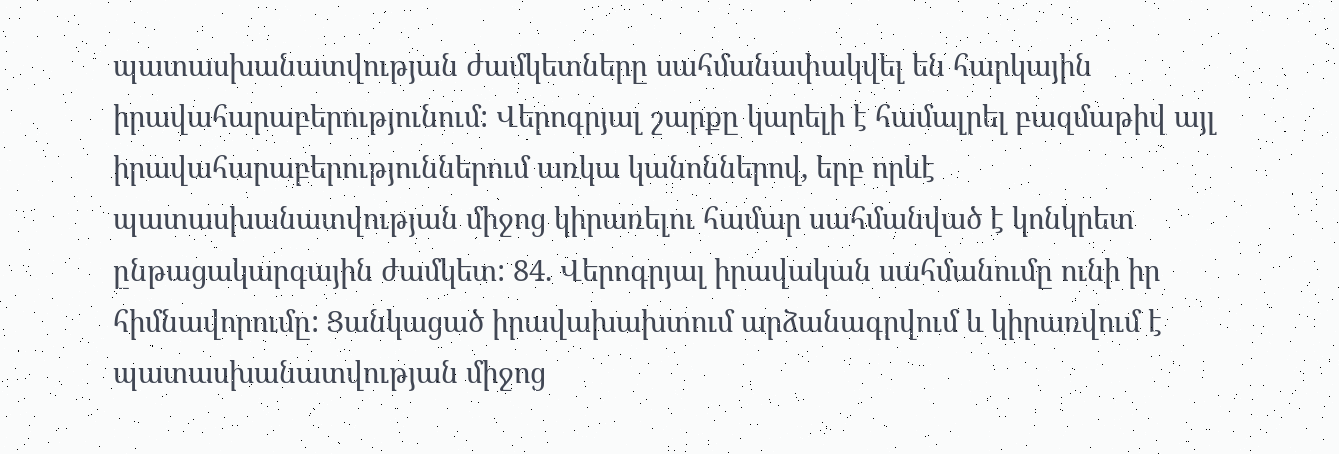պատասխանատվության ժամկետները սահմանափակվել են հարկային իրավահարաբերությունում: Վերոգրյալ շարքը կարելի է համալրել բազմաթիվ այլ իրավահարաբերություններում առկա կանոններով, երբ որևէ պատասխանատվության միջոց կիրառելու համար սահմանված է կոնկրետ ընթացակարգային ժամկետ: 84. Վերոգրյալ իրավական սահմանումը ունի իր հիմնավորումը: Ցանկացած իրավախախտում արձանագրվում և կիրառվում է պատասխանատվության միջոց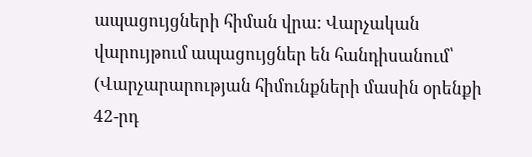ապացույցների հիման վրա: Վարչական վարույթում ապացույցներ են հանդիսանում՝ (Վարչարարության հիմունքների մասին օրենքի 42-րդ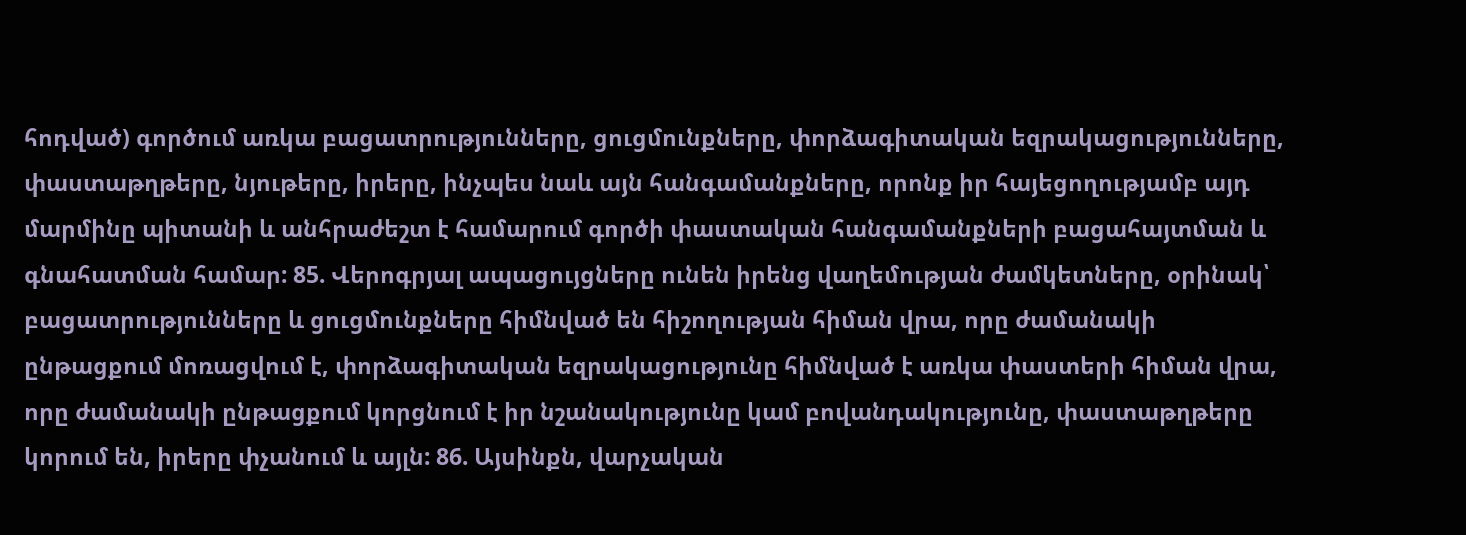հոդված) գործում առկա բացատրությունները, ցուցմունքները, փորձագիտական եզրակացությունները, փաստաթղթերը, նյութերը, իրերը, ինչպես նաև այն հանգամանքները, որոնք իր հայեցողությամբ այդ մարմինը պիտանի և անհրաժեշտ է համարում գործի փաստական հանգամանքների բացահայտման և գնահատման համար: 85. Վերոգրյալ ապացույցները ունեն իրենց վաղեմության ժամկետները, օրինակ՝ բացատրությունները և ցուցմունքները հիմնված են հիշողության հիման վրա, որը ժամանակի ընթացքում մոռացվում է, փորձագիտական եզրակացությունը հիմնված է առկա փաստերի հիման վրա, որը ժամանակի ընթացքում կորցնում է իր նշանակությունը կամ բովանդակությունը, փաստաթղթերը կորում են, իրերը փչանում և այլն: 86. Այսինքն, վարչական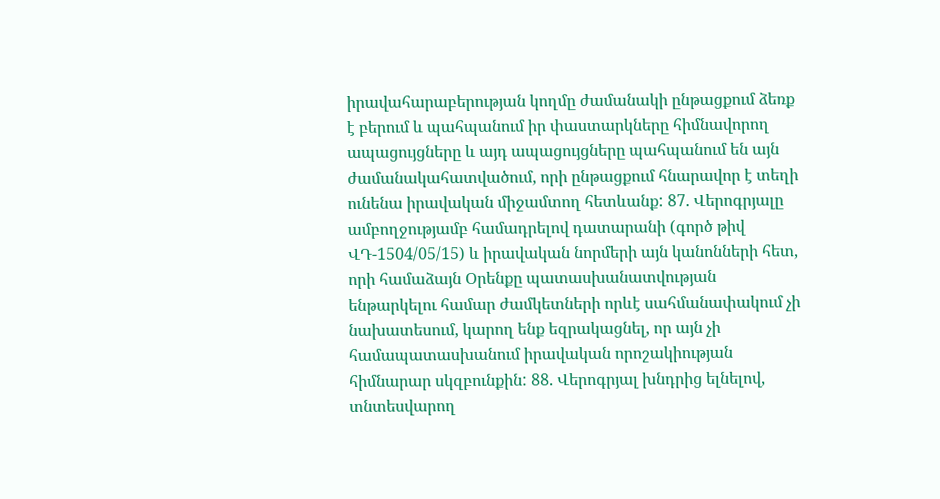իրավահարաբերության կողմը ժամանակի ընթացքում ձեռք է բերում և պահպանում իր փաստարկները հիմնավորող ապացույցները և այդ ապացույցները պահպանում են այն ժամանակահատվածում, որի ընթացքում հնարավոր է տեղի ունենա իրավական միջամտող հետևանք: 87. Վերոգրյալը ամբողջությամբ համադրելով դատարանի (գործ թիվ ՎԴ-1504/05/15) և իրավական նորմերի այն կանոնների հետ, որի համաձայն Օրենքը պատասխանատվության ենթարկելու համար ժամկետների որևէ սահմանափակում չի նախատեսում, կարող ենք եզրակացնել, որ այն չի համապատասխանում իրավական որոշակիության հիմնարար սկզբունքին: 88. Վերոգրյալ խնդրից ելնելով, տնտեսվարող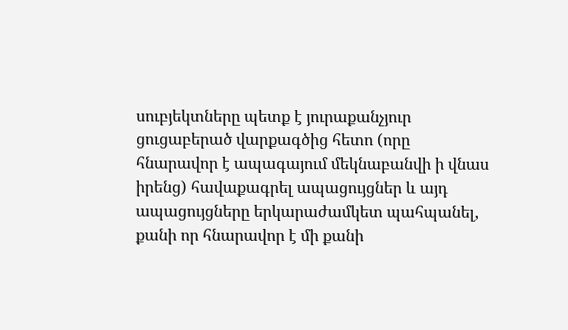սուբյեկտները պետք է յուրաքանչյուր ցուցաբերած վարքագծից հետո (որը հնարավոր է ապագայում մեկնաբանվի ի վնաս իրենց) հավաքագրել ապացույցներ և այդ ապացույցները երկարաժամկետ պահպանել, քանի որ հնարավոր է մի քանի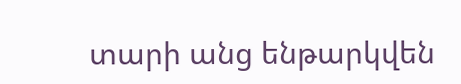տարի անց ենթարկվեն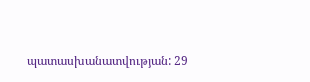պատասխանատվության: 29